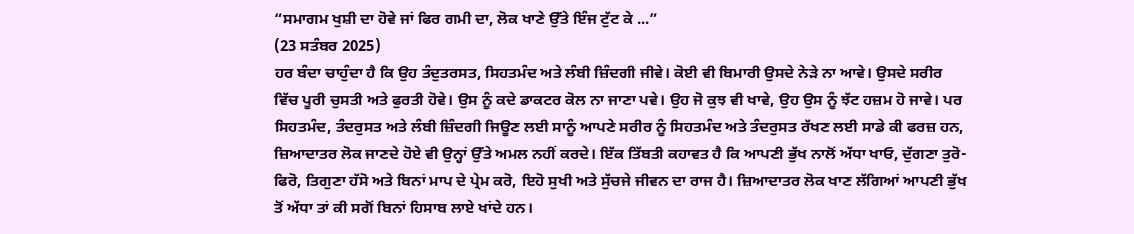“ਸਮਾਗਮ ਖੁਸ਼ੀ ਦਾ ਹੋਵੇ ਜਾਂ ਫਿਰ ਗਮੀ ਦਾ, ਲੋਕ ਖਾਣੇ ਉੱਤੇ ਇੰਜ ਟੁੱਟ ਕੇ ...”
(23 ਸਤੰਬਰ 2025)
ਹਰ ਬੰਦਾ ਚਾਹੁੰਦਾ ਹੈ ਕਿ ਉਹ ਤੰਦੁਤਰਸਤ, ਸਿਹਤਮੰਦ ਅਤੇ ਲੰਬੀ ਜ਼ਿੰਦਗੀ ਜੀਵੇ। ਕੋਈ ਵੀ ਬਿਮਾਰੀ ਉਸਦੇ ਨੇੜੇ ਨਾ ਆਵੇ। ਉਸਦੇ ਸਰੀਰ ਵਿੱਚ ਪੂਰੀ ਚੁਸਤੀ ਅਤੇ ਫੁਰਤੀ ਹੋਵੇ। ਉਸ ਨੂੰ ਕਦੇ ਡਾਕਟਰ ਕੋਲ ਨਾ ਜਾਣਾ ਪਵੇ। ਉਹ ਜੋ ਕੁਝ ਵੀ ਖਾਵੇ, ਉਹ ਉਸ ਨੂੰ ਝੱਟ ਹਜ਼ਮ ਹੋ ਜਾਵੇ। ਪਰ ਸਿਹਤਮੰਦ, ਤੰਦਰੁਸਤ ਅਤੇ ਲੰਬੀ ਜ਼ਿੰਦਗੀ ਜਿਊਣ ਲਈ ਸਾਨੂੰ ਆਪਣੇ ਸਰੀਰ ਨੂੰ ਸਿਹਤਮੰਦ ਅਤੇ ਤੰਦਰੁਸਤ ਰੱਖਣ ਲਈ ਸਾਡੇ ਕੀ ਫਰਜ਼ ਹਨ, ਜ਼ਿਆਦਾਤਰ ਲੋਕ ਜਾਣਦੇ ਹੋਏ ਵੀ ਉਨ੍ਹਾਂ ਉੱਤੇ ਅਮਲ ਨਹੀਂ ਕਰਦੇ। ਇੱਕ ਤਿੱਬਤੀ ਕਹਾਵਤ ਹੈ ਕਿ ਆਪਣੀ ਭੁੱਖ ਨਾਲੋਂ ਅੱਧਾ ਖਾਓ, ਦੁੱਗਣਾ ਤੁਰੋ-ਫਿਰੋ, ਤਿਗੁਣਾ ਹੱਸੋ ਅਤੇ ਬਿਨਾਂ ਮਾਪ ਦੇ ਪ੍ਰੇਮ ਕਰੋ, ਇਹੋ ਸੁਖੀ ਅਤੇ ਸੁੱਚਜੇ ਜੀਵਨ ਦਾ ਰਾਜ ਹੈ। ਜ਼ਿਆਦਾਤਰ ਲੋਕ ਖਾਣ ਲੱਗਿਆਂ ਆਪਣੀ ਭੁੱਖ ਤੋਂ ਅੱਧਾ ਤਾਂ ਕੀ ਸਗੋਂ ਬਿਨਾਂ ਹਿਸਾਬ ਲਾਏ ਖਾਂਦੇ ਹਨ।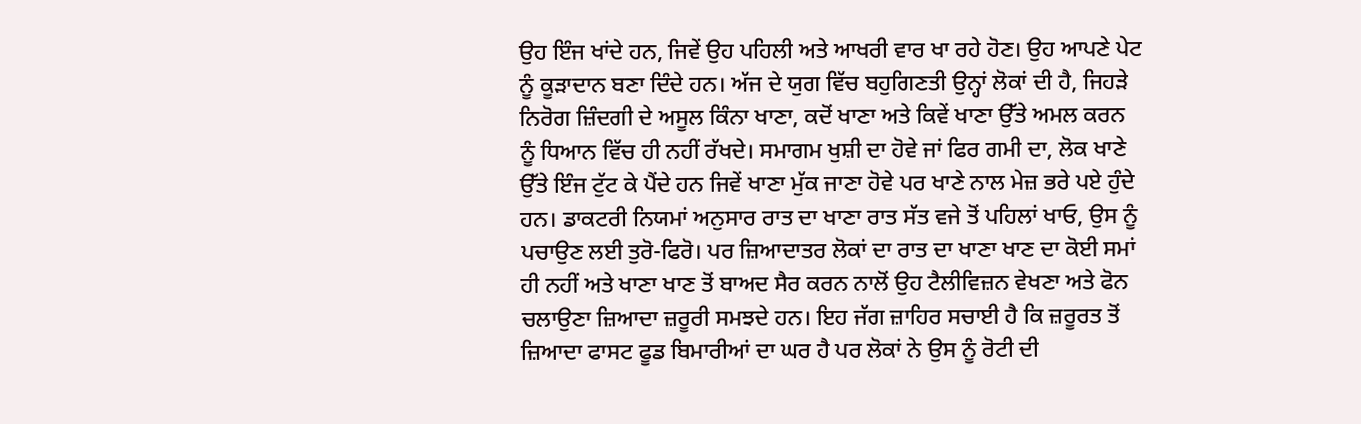ਉਹ ਇੰਜ ਖਾਂਦੇ ਹਨ, ਜਿਵੇਂ ਉਹ ਪਹਿਲੀ ਅਤੇ ਆਖਰੀ ਵਾਰ ਖਾ ਰਹੇ ਹੋਣ। ਉਹ ਆਪਣੇ ਪੇਟ ਨੂੰ ਕੂੜਾਦਾਨ ਬਣਾ ਦਿੰਦੇ ਹਨ। ਅੱਜ ਦੇ ਯੁਗ ਵਿੱਚ ਬਹੁਗਿਣਤੀ ਉਨ੍ਹਾਂ ਲੋਕਾਂ ਦੀ ਹੈ, ਜਿਹੜੇ ਨਿਰੋਗ ਜ਼ਿੰਦਗੀ ਦੇ ਅਸੂਲ ਕਿੰਨਾ ਖਾਣਾ, ਕਦੋਂ ਖਾਣਾ ਅਤੇ ਕਿਵੇਂ ਖਾਣਾ ਉੱਤੇ ਅਮਲ ਕਰਨ ਨੂੰ ਧਿਆਨ ਵਿੱਚ ਹੀ ਨਹੀਂ ਰੱਖਦੇ। ਸਮਾਗਮ ਖੁਸ਼ੀ ਦਾ ਹੋਵੇ ਜਾਂ ਫਿਰ ਗਮੀ ਦਾ, ਲੋਕ ਖਾਣੇ ਉੱਤੇ ਇੰਜ ਟੁੱਟ ਕੇ ਪੈਂਦੇ ਹਨ ਜਿਵੇਂ ਖਾਣਾ ਮੁੱਕ ਜਾਣਾ ਹੋਵੇ ਪਰ ਖਾਣੇ ਨਾਲ ਮੇਜ਼ ਭਰੇ ਪਏ ਹੁੰਦੇ ਹਨ। ਡਾਕਟਰੀ ਨਿਯਮਾਂ ਅਨੁਸਾਰ ਰਾਤ ਦਾ ਖਾਣਾ ਰਾਤ ਸੱਤ ਵਜੇ ਤੋਂ ਪਹਿਲਾਂ ਖਾਓ, ਉਸ ਨੂੰ ਪਚਾਉਣ ਲਈ ਤੁਰੋ-ਫਿਰੋ। ਪਰ ਜ਼ਿਆਦਾਤਰ ਲੋਕਾਂ ਦਾ ਰਾਤ ਦਾ ਖਾਣਾ ਖਾਣ ਦਾ ਕੋਈ ਸਮਾਂ ਹੀ ਨਹੀਂ ਅਤੇ ਖਾਣਾ ਖਾਣ ਤੋਂ ਬਾਅਦ ਸੈਰ ਕਰਨ ਨਾਲੋਂ ਉਹ ਟੈਲੀਵਿਜ਼ਨ ਵੇਖਣਾ ਅਤੇ ਫੋਨ ਚਲਾਉਣਾ ਜ਼ਿਆਦਾ ਜ਼ਰੂਰੀ ਸਮਝਦੇ ਹਨ। ਇਹ ਜੱਗ ਜ਼ਾਹਿਰ ਸਚਾਈ ਹੈ ਕਿ ਜ਼ਰੂਰਤ ਤੋਂ ਜ਼ਿਆਦਾ ਫਾਸਟ ਫੂਡ ਬਿਮਾਰੀਆਂ ਦਾ ਘਰ ਹੈ ਪਰ ਲੋਕਾਂ ਨੇ ਉਸ ਨੂੰ ਰੋਟੀ ਦੀ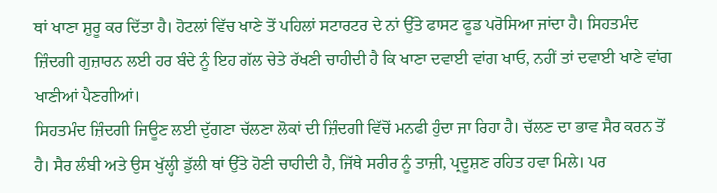ਥਾਂ ਖਾਣਾ ਸ਼ੁਰੂ ਕਰ ਦਿੱਤਾ ਹੈ। ਹੋਟਲਾਂ ਵਿੱਚ ਖਾਣੇ ਤੋਂ ਪਹਿਲਾਂ ਸਟਾਰਟਰ ਦੇ ਨਾਂ ਉੱਤੇ ਫਾਸਟ ਫੂਡ ਪਰੋਸਿਆ ਜਾਂਦਾ ਹੈ। ਸਿਹਤਮੰਦ ਜ਼ਿੰਦਗੀ ਗੁਜ਼ਾਰਨ ਲਈ ਹਰ ਬੰਦੇ ਨੂੰ ਇਹ ਗੱਲ ਚੇਤੇ ਰੱਖਣੀ ਚਾਹੀਦੀ ਹੈ ਕਿ ਖਾਣਾ ਦਵਾਈ ਵਾਂਗ ਖਾਓ, ਨਹੀਂ ਤਾਂ ਦਵਾਈ ਖਾਣੇ ਵਾਂਗ ਖਾਣੀਆਂ ਪੈਣਗੀਆਂ।
ਸਿਹਤਮੰਦ ਜ਼ਿੰਦਗੀ ਜਿਊਣ ਲਈ ਦੁੱਗਣਾ ਚੱਲਣਾ ਲੋਕਾਂ ਦੀ ਜ਼ਿੰਦਗੀ ਵਿੱਚੋਂ ਮਨਫੀ ਹੁੰਦਾ ਜਾ ਰਿਹਾ ਹੈ। ਚੱਲਣ ਦਾ ਭਾਵ ਸੈਰ ਕਰਨ ਤੋਂ ਹੈ। ਸੈਰ ਲੰਬੀ ਅਤੇ ਉਸ ਖੁੱਲ੍ਹੀ ਡੁੱਲੀ ਥਾਂ ਉੱਤੇ ਹੋਣੀ ਚਾਹੀਦੀ ਹੈ, ਜਿੱਥੇ ਸਰੀਰ ਨੂੰ ਤਾਜ਼ੀ, ਪ੍ਰਦੂਸ਼ਣ ਰਹਿਤ ਹਵਾ ਮਿਲੇ। ਪਰ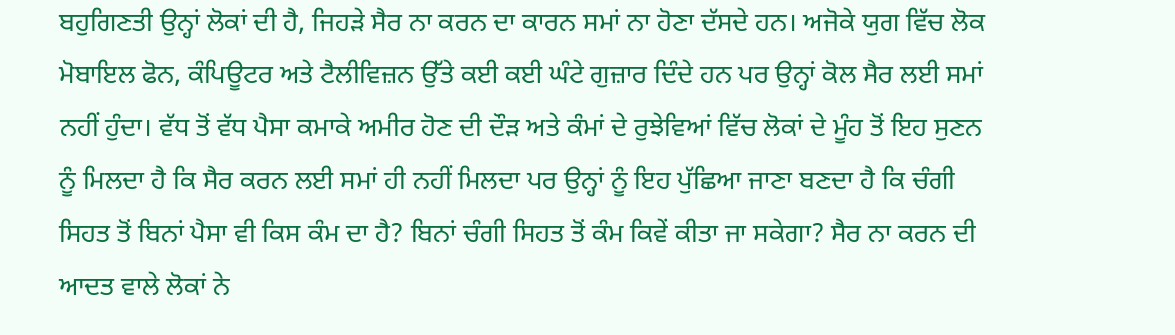ਬਹੁਗਿਣਤੀ ਉਨ੍ਹਾਂ ਲੋਕਾਂ ਦੀ ਹੈ, ਜਿਹੜੇ ਸੈਰ ਨਾ ਕਰਨ ਦਾ ਕਾਰਨ ਸਮਾਂ ਨਾ ਹੋਣਾ ਦੱਸਦੇ ਹਨ। ਅਜੋਕੇ ਯੁਗ ਵਿੱਚ ਲੋਕ ਮੋਬਾਇਲ ਫੋਨ, ਕੰਪਿਊਟਰ ਅਤੇ ਟੈਲੀਵਿਜ਼ਨ ਉੱਤੇ ਕਈ ਕਈ ਘੰਟੇ ਗੁਜ਼ਾਰ ਦਿੰਦੇ ਹਨ ਪਰ ਉਨ੍ਹਾਂ ਕੋਲ ਸੈਰ ਲਈ ਸਮਾਂ ਨਹੀਂ ਹੁੰਦਾ। ਵੱਧ ਤੋਂ ਵੱਧ ਪੈਸਾ ਕਮਾਕੇ ਅਮੀਰ ਹੋਣ ਦੀ ਦੌੜ ਅਤੇ ਕੰਮਾਂ ਦੇ ਰੁਝੇਵਿਆਂ ਵਿੱਚ ਲੋਕਾਂ ਦੇ ਮੂੰਹ ਤੋਂ ਇਹ ਸੁਣਨ ਨੂੰ ਮਿਲਦਾ ਹੈ ਕਿ ਸੈਰ ਕਰਨ ਲਈ ਸਮਾਂ ਹੀ ਨਹੀਂ ਮਿਲਦਾ ਪਰ ਉਨ੍ਹਾਂ ਨੂੰ ਇਹ ਪੁੱਛਿਆ ਜਾਣਾ ਬਣਦਾ ਹੈ ਕਿ ਚੰਗੀ ਸਿਹਤ ਤੋਂ ਬਿਨਾਂ ਪੈਸਾ ਵੀ ਕਿਸ ਕੰਮ ਦਾ ਹੈ? ਬਿਨਾਂ ਚੰਗੀ ਸਿਹਤ ਤੋਂ ਕੰਮ ਕਿਵੇਂ ਕੀਤਾ ਜਾ ਸਕੇਗਾ? ਸੈਰ ਨਾ ਕਰਨ ਦੀ ਆਦਤ ਵਾਲੇ ਲੋਕਾਂ ਨੇ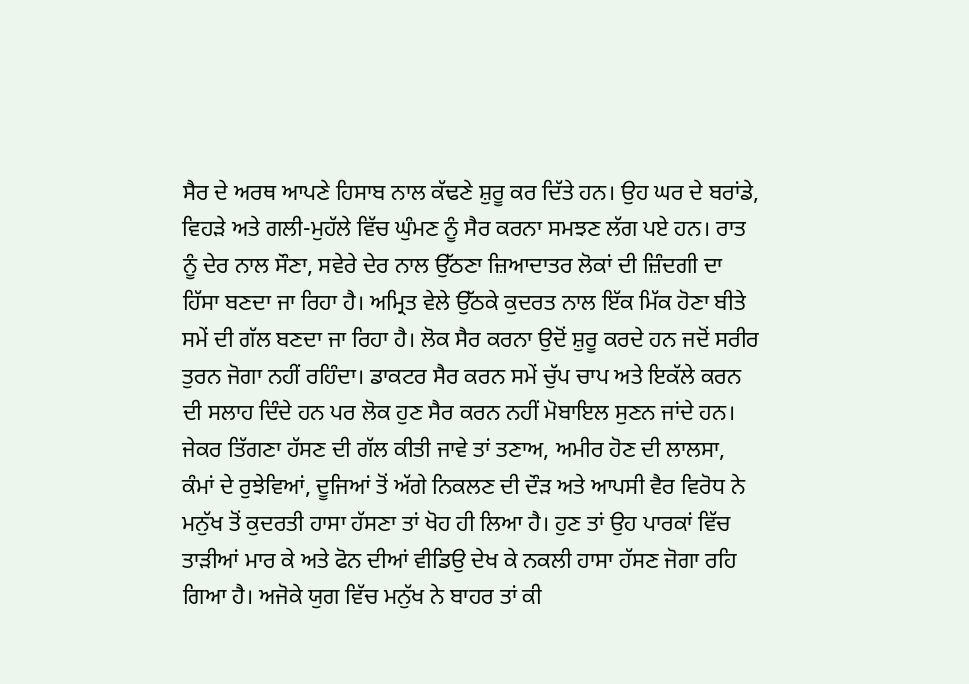ਸੈਰ ਦੇ ਅਰਥ ਆਪਣੇ ਹਿਸਾਬ ਨਾਲ ਕੱਢਣੇ ਸ਼ੁਰੂ ਕਰ ਦਿੱਤੇ ਹਨ। ਉਹ ਘਰ ਦੇ ਬਰਾਂਡੇ, ਵਿਹੜੇ ਅਤੇ ਗਲੀ-ਮੁਹੱਲੇ ਵਿੱਚ ਘੁੰਮਣ ਨੂੰ ਸੈਰ ਕਰਨਾ ਸਮਝਣ ਲੱਗ ਪਏ ਹਨ। ਰਾਤ ਨੂੰ ਦੇਰ ਨਾਲ ਸੌਣਾ, ਸਵੇਰੇ ਦੇਰ ਨਾਲ ਉੱਠਣਾ ਜ਼ਿਆਦਾਤਰ ਲੋਕਾਂ ਦੀ ਜ਼ਿੰਦਗੀ ਦਾ ਹਿੱਸਾ ਬਣਦਾ ਜਾ ਰਿਹਾ ਹੈ। ਅਮ੍ਰਿਤ ਵੇਲੇ ਉੱਠਕੇ ਕੁਦਰਤ ਨਾਲ ਇੱਕ ਮਿੱਕ ਹੋਣਾ ਬੀਤੇ ਸਮੇਂ ਦੀ ਗੱਲ ਬਣਦਾ ਜਾ ਰਿਹਾ ਹੈ। ਲੋਕ ਸੈਰ ਕਰਨਾ ਉਦੋਂ ਸ਼ੁਰੂ ਕਰਦੇ ਹਨ ਜਦੋਂ ਸਰੀਰ ਤੁਰਨ ਜੋਗਾ ਨਹੀਂ ਰਹਿੰਦਾ। ਡਾਕਟਰ ਸੈਰ ਕਰਨ ਸਮੇਂ ਚੁੱਪ ਚਾਪ ਅਤੇ ਇਕੱਲੇ ਕਰਨ ਦੀ ਸਲਾਹ ਦਿੰਦੇ ਹਨ ਪਰ ਲੋਕ ਹੁਣ ਸੈਰ ਕਰਨ ਨਹੀਂ ਮੋਬਾਇਲ ਸੁਣਨ ਜਾਂਦੇ ਹਨ।
ਜੇਕਰ ਤਿੱਗਣਾ ਹੱਸਣ ਦੀ ਗੱਲ ਕੀਤੀ ਜਾਵੇ ਤਾਂ ਤਣਾਅ, ਅਮੀਰ ਹੋਣ ਦੀ ਲਾਲਸਾ, ਕੰਮਾਂ ਦੇ ਰੁਝੇਵਿਆਂ, ਦੂਜਿਆਂ ਤੋਂ ਅੱਗੇ ਨਿਕਲਣ ਦੀ ਦੌੜ ਅਤੇ ਆਪਸੀ ਵੈਰ ਵਿਰੋਧ ਨੇ ਮਨੁੱਖ ਤੋਂ ਕੁਦਰਤੀ ਹਾਸਾ ਹੱਸਣਾ ਤਾਂ ਖੋਹ ਹੀ ਲਿਆ ਹੈ। ਹੁਣ ਤਾਂ ਉਹ ਪਾਰਕਾਂ ਵਿੱਚ ਤਾੜੀਆਂ ਮਾਰ ਕੇ ਅਤੇ ਫੋਨ ਦੀਆਂ ਵੀਡਿਉ ਦੇਖ ਕੇ ਨਕਲੀ ਹਾਸਾ ਹੱਸਣ ਜੋਗਾ ਰਹਿ ਗਿਆ ਹੈ। ਅਜੋਕੇ ਯੁਗ ਵਿੱਚ ਮਨੁੱਖ ਨੇ ਬਾਹਰ ਤਾਂ ਕੀ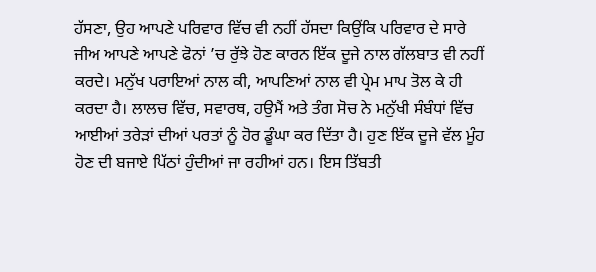ਹੱਸਣਾ, ਉਹ ਆਪਣੇ ਪਰਿਵਾਰ ਵਿੱਚ ਵੀ ਨਹੀਂ ਹੱਸਦਾ ਕਿਉਂਕਿ ਪਰਿਵਾਰ ਦੇ ਸਾਰੇ ਜੀਅ ਆਪਣੇ ਆਪਣੇ ਫੋਨਾਂ ’ਚ ਰੁੱਝੇ ਹੋਣ ਕਾਰਨ ਇੱਕ ਦੂਜੇ ਨਾਲ ਗੱਲਬਾਤ ਵੀ ਨਹੀਂ ਕਰਦੇ। ਮਨੁੱਖ ਪਰਾਇਆਂ ਨਾਲ ਕੀ, ਆਪਣਿਆਂ ਨਾਲ ਵੀ ਪ੍ਰੇਮ ਮਾਪ ਤੋਲ ਕੇ ਹੀ ਕਰਦਾ ਹੈ। ਲਾਲਚ ਵਿੱਚ, ਸਵਾਰਥ, ਹਉਮੈਂ ਅਤੇ ਤੰਗ ਸੋਚ ਨੇ ਮਨੁੱਖੀ ਸੰਬੰਧਾਂ ਵਿੱਚ ਆਈਆਂ ਤਰੇੜਾਂ ਦੀਆਂ ਪਰਤਾਂ ਨੂੰ ਹੋਰ ਡੂੰਘਾ ਕਰ ਦਿੱਤਾ ਹੈ। ਹੁਣ ਇੱਕ ਦੂਜੇ ਵੱਲ ਮੂੰਹ ਹੋਣ ਦੀ ਬਜਾਏ ਪਿੱਠਾਂ ਹੁੰਦੀਆਂ ਜਾ ਰਹੀਆਂ ਹਨ। ਇਸ ਤਿੱਬਤੀ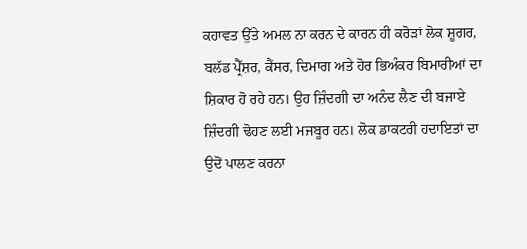ਕਹਾਵਤ ਉੱਤੇ ਅਮਲ ਨਾ ਕਰਨ ਦੇ ਕਾਰਨ ਹੀ ਕਰੋੜਾਂ ਲੋਕ ਸ਼ੂਗਰ, ਬਲੱਡ ਪ੍ਰੈੱਸ਼ਰ, ਕੈਂਸਰ, ਦਿਮਾਗ ਅਤੇ ਹੋਰ ਭਿਅੰਕਰ ਬਿਮਾਰੀਆਂ ਦਾ ਸ਼ਿਕਾਰ ਹੋ ਰਹੇ ਹਨ। ਉਹ ਜ਼ਿੰਦਗੀ ਦਾ ਅਨੰਦ ਲੈਣ ਦੀ ਬਜਾਏ ਜ਼ਿੰਦਗੀ ਢੋਹਣ ਲਈ ਮਜਬੂਰ ਹਨ। ਲੋਕ ਡਾਕਟਰੀ ਹਦਾਇਤਾਂ ਦਾ ਉਦੋਂ ਪਾਲਣ ਕਰਨਾ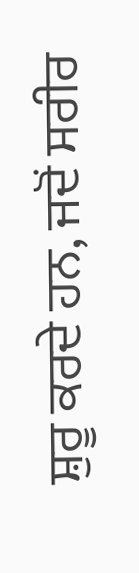ਸ਼ੁਰੂ ਕਰਦੇ ਹਨ, ਜਦੋਂ ਸਰੀਰ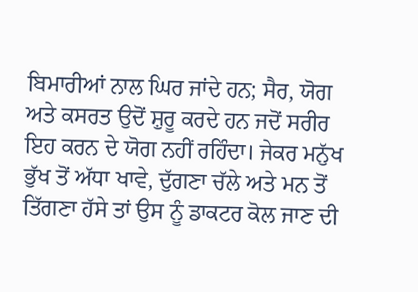ਬਿਮਾਰੀਆਂ ਨਾਲ ਘਿਰ ਜਾਂਦੇ ਹਨ; ਸੈਰ, ਯੋਗ ਅਤੇ ਕਸਰਤ ਉਦੋਂ ਸ਼ੁਰੂ ਕਰਦੇ ਹਨ ਜਦੋਂ ਸਰੀਰ ਇਹ ਕਰਨ ਦੇ ਯੋਗ ਨਹੀਂ ਰਹਿੰਦਾ। ਜੇਕਰ ਮਨੁੱਖ ਭੁੱਖ ਤੋਂ ਅੱਧਾ ਖਾਵੇ, ਦੁੱਗਣਾ ਚੱਲੇ ਅਤੇ ਮਨ ਤੋਂ ਤਿੱਗਣਾ ਹੱਸੇ ਤਾਂ ਉਸ ਨੂੰ ਡਾਕਟਰ ਕੋਲ ਜਾਣ ਦੀ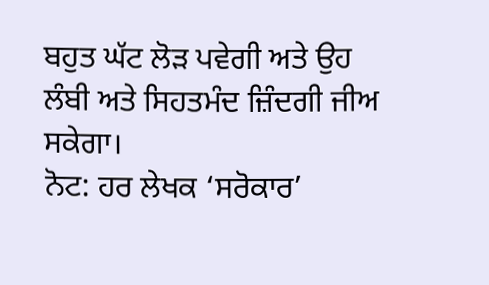ਬਹੁਤ ਘੱਟ ਲੋੜ ਪਵੇਗੀ ਅਤੇ ਉਹ ਲੰਬੀ ਅਤੇ ਸਿਹਤਮੰਦ ਜ਼ਿੰਦਗੀ ਜੀਅ ਸਕੇਗਾ।
ਨੋਟ: ਹਰ ਲੇਖਕ ‘ਸਰੋਕਾਰ’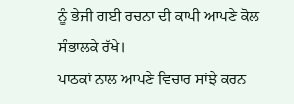ਨੂੰ ਭੇਜੀ ਗਈ ਰਚਨਾ ਦੀ ਕਾਪੀ ਆਪਣੇ ਕੋਲ ਸੰਭਾਲਕੇ ਰੱਖੇ।
ਪਾਠਕਾਂ ਨਾਲ ਆਪਣੇ ਵਿਚਾਰ ਸਾਂਝੇ ਕਰਨ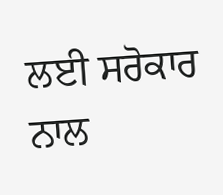ਲਈ ਸਰੋਕਾਰ ਨਾਲ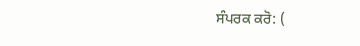ਸੰਪਰਕ ਕਰੋ: (